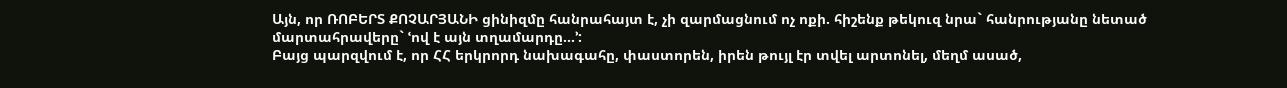Այն, որ ՌՈԲԵՐՏ ՔՈՉԱՐՅԱՆԻ ցինիզմը հանրահայտ է, չի զարմացնում ոչ ոքի. հիշենք թեկուզ նրա` հանրությանը նետած մարտահրավերը` ՙով է այն տղամարդը...՚:
Բայց պարզվում է, որ ՀՀ երկրորդ նախագահը, փաստորեն, իրեն թույլ էր տվել արտոնել, մեղմ ասած,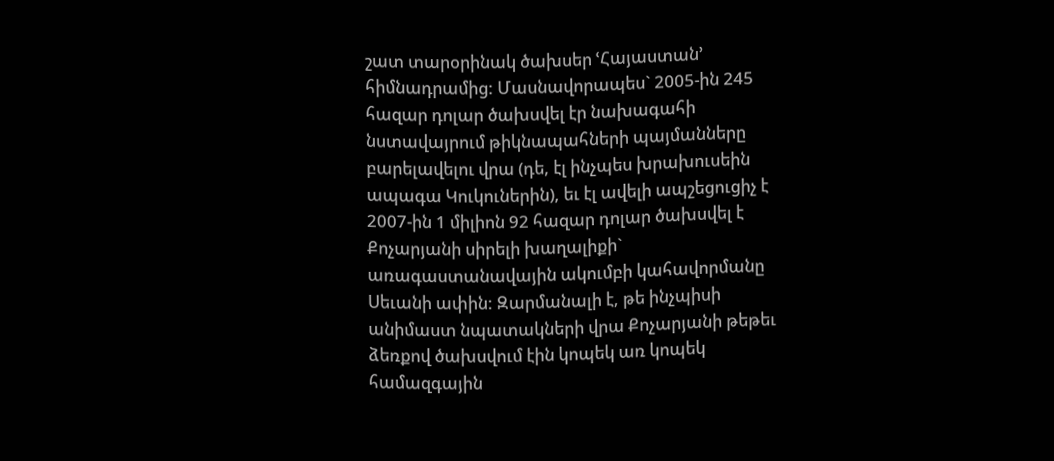շատ տարօրինակ ծախսեր ՙՀայաստան՚ հիմնադրամից: Մասնավորապես` 2005-ին 245 հազար դոլար ծախսվել էր նախագահի նստավայրում թիկնապահների պայմանները բարելավելու վրա (դե, էլ ինչպես խրախուսեին ապագա Կուկուներին), եւ էլ ավելի ապշեցուցիչ է 2007-ին 1 միլիոն 92 հազար դոլար ծախսվել է Քոչարյանի սիրելի խաղալիքի` առագաստանավային ակումբի կահավորմանը Սեւանի ափին: Զարմանալի է, թե ինչպիսի անիմաստ նպատակների վրա Քոչարյանի թեթեւ ձեռքով ծախսվում էին կոպեկ առ կոպեկ համազգային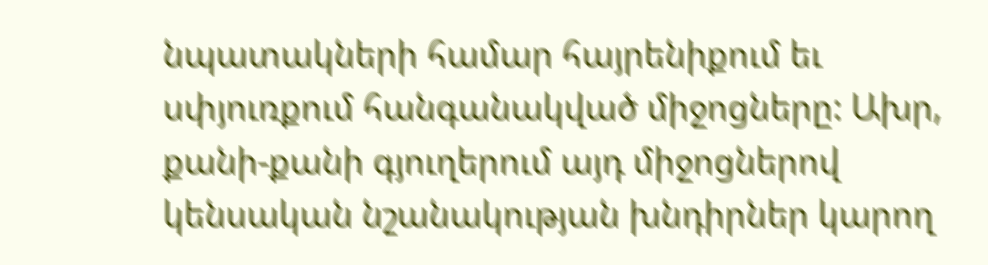նպատակների համար հայրենիքում եւ սփյուռքում հանգանակված միջոցները: Ախր, քանի-քանի գյուղերում այդ միջոցներով կենսական նշանակության խնդիրներ կարող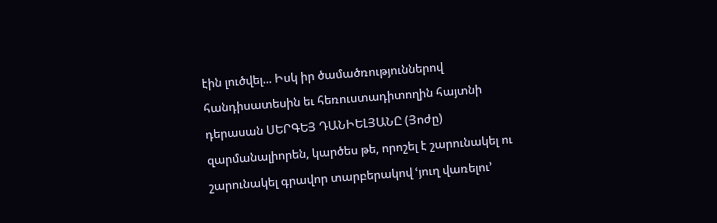էին լուծվել... Իսկ իր ծամածռություններով հանդիսատեսին եւ հեռուստադիտողին հայտնի դերասան ՍԵՐԳԵՅ ԴԱՆԻԵԼՅԱՆԸ (Յոժը) զարմանալիորեն, կարծես թե, որոշել է շարունակել ու շարունակել գրավոր տարբերակով ՙյուղ վառելու՚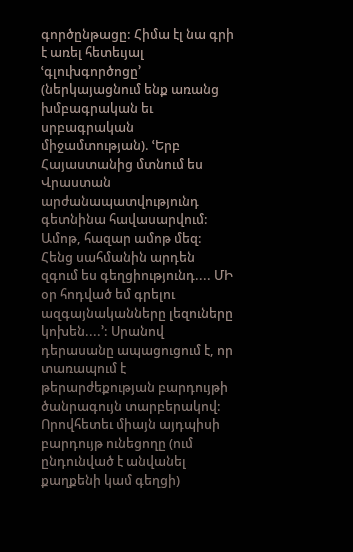գործընթացը: Հիմա էլ նա գրի է առել հետեւյալ ՙգլուխգործոցը՚ (ներկայացնում ենք առանց խմբագրական եւ սրբագրական միջամտության). ՙԵրբ Հայաստանից մտնում ես Վրաստան արժանապատվությունդ գետնինա հավասարվում: Ամոթ, հազար ամոթ մեզ: Հենց սահմանին արդեն զգում ես գեղցիությունդ.... ՄԻ օր հոդված եմ գրելու ազգայնականները լեզուները կոխեն....՚: Սրանով դերասանը ապացուցում է, որ տառապում է թերարժեքության բարդույթի ծանրագույն տարբերակով: Որովհետեւ միայն այդպիսի բարդույթ ունեցողը (ում ընդունված է անվանել քաղքենի կամ գեղցի)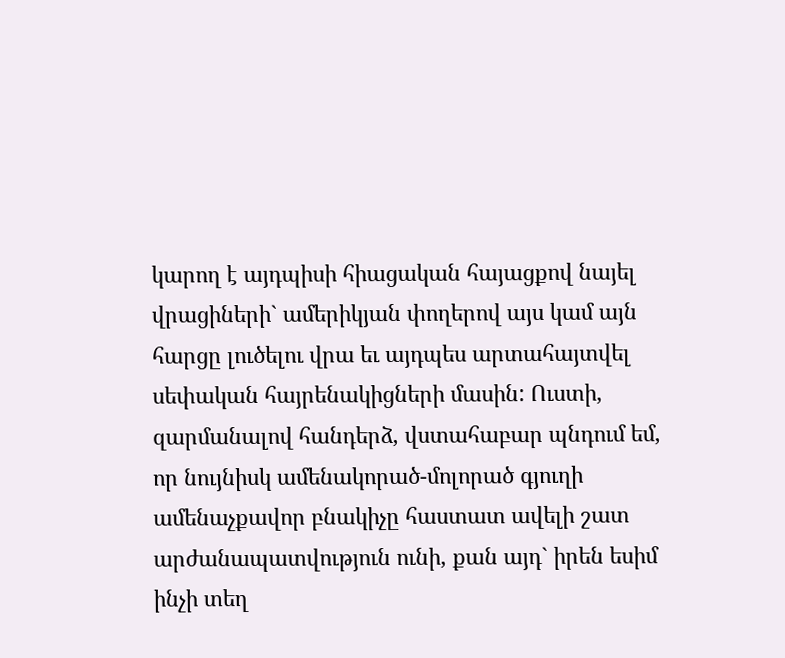կարող է այդպիսի հիացական հայացքով նայել վրացիների` ամերիկյան փողերով այս կամ այն հարցը լուծելու վրա եւ այդպես արտահայտվել սեփական հայրենակիցների մասին: Ուստի, զարմանալով հանդերձ, վստահաբար պնդում եմ, որ նույնիսկ ամենակորած-մոլորած գյուղի ամենաչքավոր բնակիչը հաստատ ավելի շատ արժանապատվություն ունի, քան այդ` իրեն եսիմ ինչի տեղ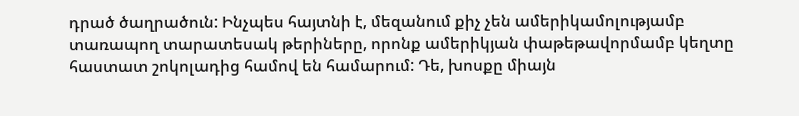դրած ծաղրածուն: Ինչպես հայտնի է, մեզանում քիչ չեն ամերիկամոլությամբ տառապող տարատեսակ թերիները, որոնք ամերիկյան փաթեթավորմամբ կեղտը հաստատ շոկոլադից համով են համարում: Դե, խոսքը միայն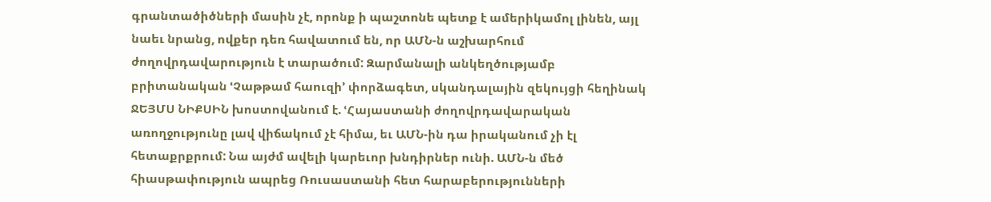գրանտածիծների մասին չէ, որոնք ի պաշտոնե պետք է ամերիկամոլ լինեն, այլ նաեւ նրանց, ովքեր դեռ հավատում են, որ ԱՄՆ-ն աշխարհում ժողովրդավարություն է տարածում: Զարմանալի անկեղծությամբ բրիտանական ՙՉաթթամ հաուզի՚ փորձագետ, սկանդալային զեկույցի հեղինակ ՋԵՅՄՍ ՆԻՔՍԻՆ խոստովանում է. ՙՀայաստանի ժողովրդավարական առողջությունը լավ վիճակում չէ հիմա, եւ ԱՄՆ-ին դա իրականում չի էլ հետաքրքրում: Նա այժմ ավելի կարեւոր խնդիրներ ունի. ԱՄՆ-ն մեծ հիասթափություն ապրեց Ռուսաստանի հետ հարաբերությունների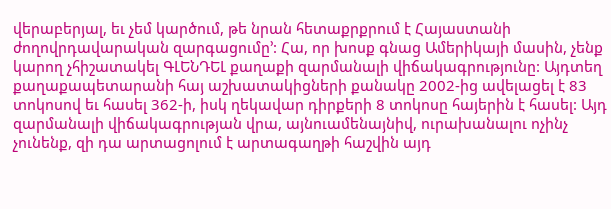վերաբերյալ, եւ չեմ կարծում, թե նրան հետաքրքրում է Հայաստանի ժողովրդավարական զարգացումը՚: Հա, որ խոսք գնաց Ամերիկայի մասին, չենք կարող չհիշատակել ԳԼԵՆԴԵԼ քաղաքի զարմանալի վիճակագրությունը: Այդտեղ քաղաքապետարանի հայ աշխատակիցների քանակը 2002-ից ավելացել է 83 տոկոսով եւ հասել 362-ի, իսկ ղեկավար դիրքերի 8 տոկոսը հայերին է հասել: Այդ զարմանալի վիճակագրության վրա, այնուամենայնիվ, ուրախանալու ոչինչ չունենք, զի դա արտացոլում է արտագաղթի հաշվին այդ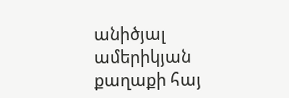անիծյալ ամերիկյան քաղաքի հայ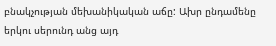բնակչության մեխանիկական աճը: Ախր ընդամենը երկու սերունդ անց այդ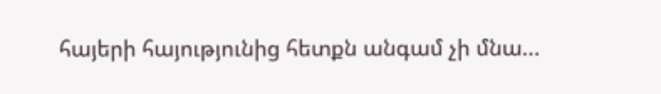հայերի հայությունից հետքն անգամ չի մնա...